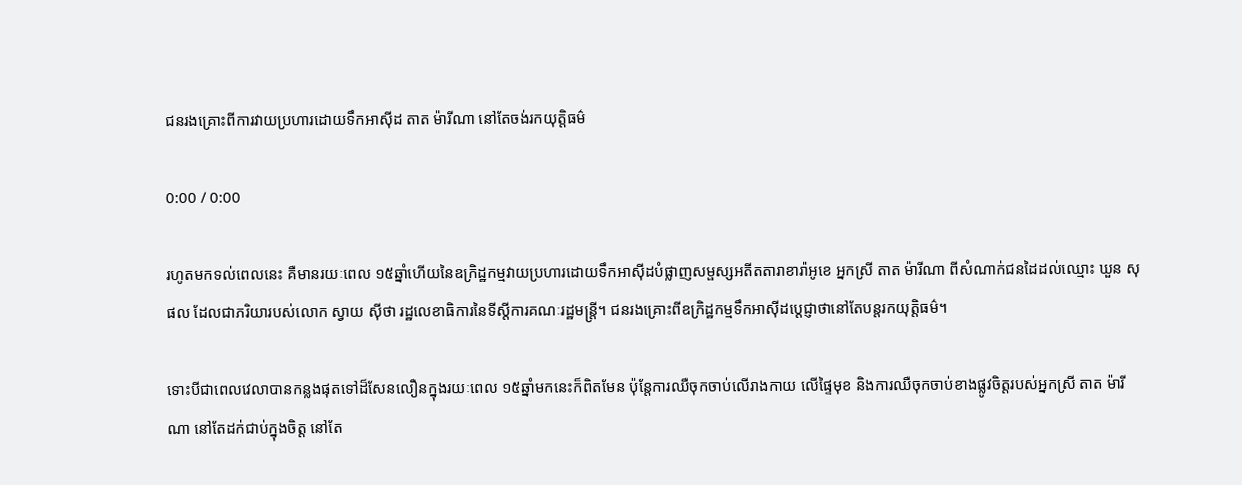ជនរងគ្រោះពីការវាយប្រហារដោយទឹកអាស៊ីដ តាត ម៉ារីណា នៅតែចង់រកយុត្តិធម៌

0:00 / 0:00

រហូតមកទល់ពេលនេះ គឺមានរយៈពេល ១៥ឆ្នាំហើយនៃឧក្រិដ្ឋកម្មវាយប្រហារដោយទឹកអាស៊ីដបំផ្លាញសម្ផស្សអតីតតារាខារ៉ាអូខេ អ្នកស្រី តាត ម៉ារីណា ពីសំណាក់ជនដៃដល់ឈ្មោះ ឃួន សុផល ដែលជាភរិយារបស់លោក ស្វាយ ស៊ីថា រដ្ឋលេខាធិការនៃទីស្ដីការគណៈរដ្ឋមន្ត្រី។ ជនរងគ្រោះពីឧក្រិដ្ឋកម្មទឹកអាស៊ីដប្ដេជ្ញាថានៅតែបន្តរកយុត្តិធម៌។

ទោះបីជាពេលវេលាបានកន្លងផុតទៅដ៏សែនលឿនក្នុងរយៈពេល ១៥ឆ្នាំមកនេះក៏ពិតមែន ប៉ុន្តែការឈឺចុកចាប់លើរាងកាយ លើផ្ទៃមុខ និងការឈឺចុកចាប់ខាងផ្លូវចិត្តរបស់អ្នកស្រី តាត ម៉ារីណា នៅតែដក់ជាប់ក្នុងចិត្ត នៅតែ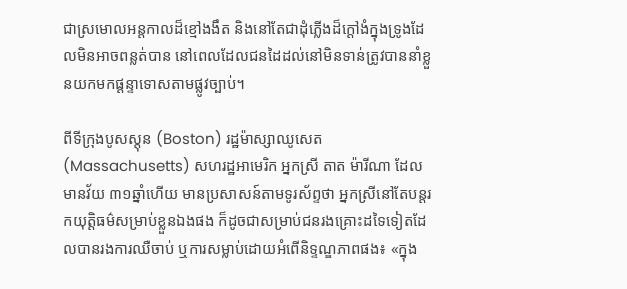ជាស្រមោលអន្តកាលដ៏ខ្មៅងងឹត និងនៅតែជាដុំភ្លើងដ៏ក្ដៅងំក្នុងទ្រូងដែលមិនអាចពន្លត់បាន នៅពេលដែលជនដៃដល់នៅមិនទាន់ត្រូវបាននាំខ្លួនយកមកផ្ដន្ទាទោសតាមផ្លូវច្បាប់។

ពីទីក្រុងបូសស្តុន (Boston) រដ្ឋម៉ាស្សាឈូសេត (Massachusetts) សហរដ្ឋអាមេរិក អ្នកស្រី តាត ម៉ារីណា ដែលមានវ័យ ៣១ឆ្នាំហើយ មានប្រសាសន៍តាមទូរស័ព្ទថា អ្នកស្រីនៅតែបន្តរកយុត្តិធម៌សម្រាប់ខ្លួនឯងផង ក៏ដូចជាសម្រាប់ជនរងគ្រោះដទៃទៀតដែលបានរងការឈឺចាប់ ឬការសម្លាប់ដោយអំពើនិទ្ទណ្ឌភាពផង៖ «ក្នុង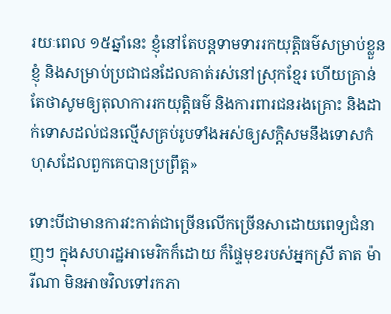រយៈពេល ១៥ឆ្នាំនេះ ខ្ញុំនៅតែបន្តទាមទាររកយុត្តិធម៌សម្រាប់ខ្លួនខ្ញុំ និងសម្រាប់ប្រជាជនដែលគាត់រស់នៅស្រុកខ្មែរ ហើយគ្រាន់តែថាសូមឲ្យតុលាការរកយុត្តិធម៌ និងការពារជនរងគ្រោះ និងដាក់ទោសដល់ជនល្មើសគ្រប់រូបទាំងអស់ឲ្យសក្ដិសមនឹងទោសកំហុសដែលពួកគេបានប្រព្រឹត្ត»

ទោះបីជាមានការវះកាត់ជាច្រើនលើកច្រើនសាដោយពេទ្យជំនាញៗ ក្នុងសហរដ្ឋអាមេរិកក៏ដោយ ក៏ផ្ទៃមុខរបស់អ្នកស្រី តាត ម៉ារីណា មិនអាចវិលទៅរកភា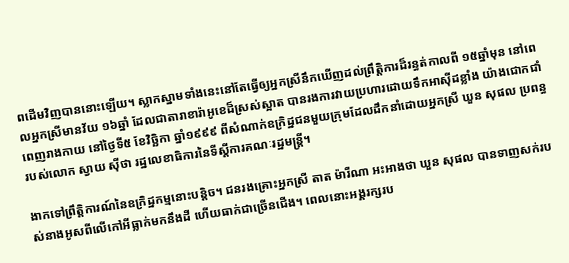ពដើមវិញបាននោះឡើយ។ ស្លាកស្នាមទាំងនេះនៅតែធ្វើឲ្យអ្នកស្រីនឹកឃើញដល់ព្រឹត្តិការដ៏រន្ធត់កាលពី ១៥ឆ្នាំមុន នៅពេលអ្នកស្រីមានវ័យ ១៦ឆ្នាំ ដែលជាតារាខារ៉ាអូខេដ៏ស្រស់ស្អាត បានរងការវាយប្រហារដោយទឹកអាស៊ីដខ្លាំង យ៉ាងជោកជាំពេញរាងកាយ នៅថ្ងៃទី៥ ខែវិច្ឆិកា ឆ្នាំ១៩៩៩ ពីសំណាក់ឧក្រិដ្ឋជនមួយក្រុមដែលដឹកនាំដោយអ្នកស្រី ឃួន សុផល ប្រពន្ធរបស់លោក ស្វាយ ស៊ីថា រដ្ឋលេខាធិការនៃទីស្ដីការគណៈរដ្ឋមន្ត្រី។

ងាកទៅព្រឹត្តិការណ៍នៃឧក្រិដ្ឋកម្មនោះបន្តិច។ ជនរងគ្រោះអ្នកស្រី តាត ម៉ារីណា អះអាងថា ឃួន សុផល បានទាញសក់របស់នាងអូសពីលើកៅអីធ្លាក់មកនឹងដី ហើយធាក់ជាច្រើនជើង។ ពេលនោះអង្គរក្សរប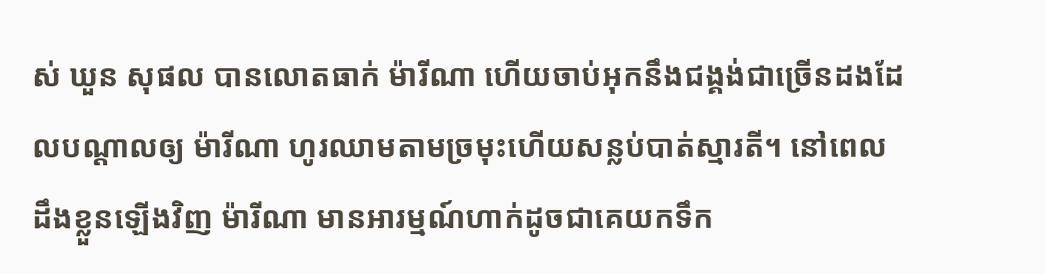ស់ ឃួន សុផល បានលោតធាក់ ម៉ារីណា ហើយចាប់អុកនឹងជង្គង់ជាច្រើនដងដែលបណ្ដាលឲ្យ ម៉ារីណា ហូរឈាមតាមច្រមុះហើយសន្លប់បាត់ស្មារតី។ នៅពេលដឹងខ្លួនឡើងវិញ ម៉ារីណា មានអារម្មណ៍ហាក់ដូចជាគេយកទឹក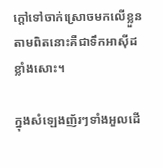ក្តៅទៅចាក់ស្រោចមកលើខ្លួន តាមពិតនោះគឺជាទឹកអាស៊ីដខ្លាំងសោះ។

ក្នុងសំឡេងញ័រៗទាំងអួលដើ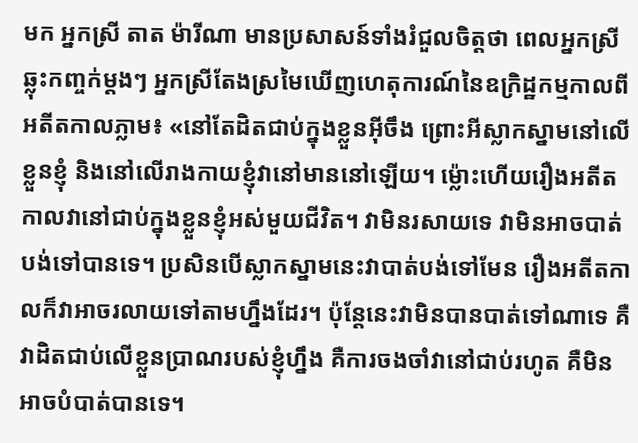មក អ្នកស្រី តាត ម៉ារីណា មានប្រសាសន៍ទាំងរំជួលចិត្តថា ពេលអ្នកស្រីឆ្លុះកញ្ចក់ម្តងៗ អ្នកស្រីតែងស្រមៃឃើញហេតុការណ៍នៃឧក្រិដ្ឋកម្មកាលពីអតីតកាលភ្លាម៖ «នៅតែដិតជាប់ក្នុងខ្លួនអ៊ីចឹង ព្រោះអីស្លាកស្នាមនៅលើខ្លួនខ្ញុំ និងនៅលើរាងកាយខ្ញុំវានៅមាននៅឡើយ។ ម៉្លោះហើយរឿងអតីតកាលវានៅជាប់ក្នុងខ្លួនខ្ញុំអស់មួយជីវិត។ វាមិនរសាយទេ វាមិនអាចបាត់បង់ទៅបានទេ។ ប្រសិនបើស្លាកស្នាមនេះវាបាត់បង់ទៅមែន រឿងអតីតកាលក៏វាអាចរលាយទៅតាមហ្នឹងដែរ។ ប៉ុន្តែនេះវាមិនបានបាត់ទៅណាទេ គឺវាដិតជាប់លើខ្លួនប្រាណរបស់ខ្ញុំហ្នឹង គឺការចងចាំវានៅជាប់រហូត គឺមិនអាចបំបាត់បានទេ។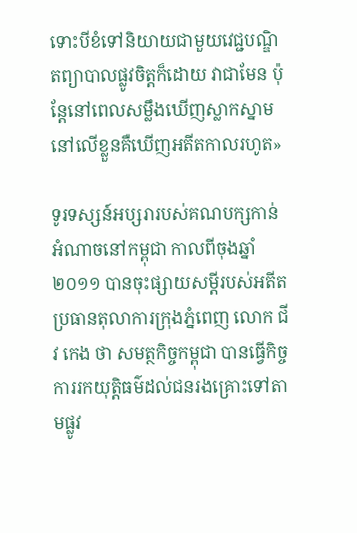ទោះបីខំទៅនិយាយជាមួយវេជ្ជបណ្ឌិតព្យាបាលផ្លូវចិត្តក៏ដោយ វាជាមែន ប៉ុន្តែនៅពេលសម្លឹងឃើញស្លាកស្នាមនៅលើខ្លួនគឺឃើញអតីតកាលរហូត»

ទូរទស្សន៍អប្សរារបស់គណបក្សកាន់អំណាចនៅកម្ពុជា កាលពីចុងឆ្នាំ២០១១ បានចុះផ្សាយសម្ដីរបស់អតីតប្រធានតុលាការក្រុងភ្នំពេញ លោក ជីវ កេង ថា សមត្ថកិច្ចកម្ពុជា បានធ្វើកិច្ចការរកយុត្តិធម៌ដល់ជនរងគ្រោះទៅតាមផ្លូវ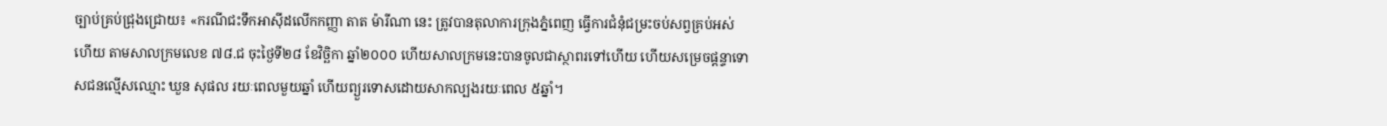ច្បាប់គ្រប់ជ្រុងជ្រោយ៖ «ករណីជះទឹកអាស៊ីដលើកកញ្ញា តាត ម៉ារីណា នេះ ត្រូវបានតុលាការក្រុងភ្នំពេញ ធ្វើការជំនុំជម្រះចប់សព្វគ្រប់អស់ហើយ តាមសាលក្រមលេខ ៧៨.ជ ចុះថ្ងៃទី២៨ ខែវិច្ឆិកា ឆ្នាំ២០០០ ហើយសាលក្រមនេះបានចូលជាស្ថាពរទៅហើយ ហើយសម្រេចផ្ដន្ទាទោសជនល្មើសឈ្មោះ ឃួន សុផល រយៈពេលមួយឆ្នាំ ហើយព្យួរទោសដោយសាកល្បងរយៈពេល ៥ឆ្នាំ។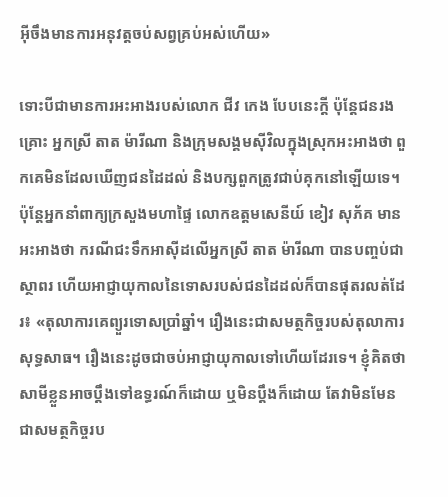អ៊ីចឹងមានការអនុវត្តចប់សព្វគ្រប់អស់ហើយ»

ទោះបីជាមានការអះអាងរបស់លោក ជីវ កេង បែបនេះក្តី ប៉ុន្តែជនរងគ្រោះ អ្នកស្រី តាត ម៉ារីណា និងក្រុមសង្គមស៊ីវិលក្នុងស្រុកអះអាងថា ពួកគេមិនដែលឃើញជនដៃដល់ និងបក្សពួកត្រូវជាប់គុកនៅឡើយទេ។ ប៉ុន្តែអ្នកនាំពាក្យក្រសួងមហាផ្ទៃ លោកឧត្ដមសេនីយ៍ ខៀវ សុភ័គ មានអះអាងថា ករណីជះទឹកអាស៊ីដលើអ្នកស្រី តាត ម៉ារីណា បានបញ្ចប់ជាស្ថាពរ ហើយអាជ្ញាយុកាលនៃទោសរបស់ជនដៃដល់ក៏បានផុតរលត់ដែរ៖ «តុលាការគេព្យួរទោសប្រាំឆ្នាំ។ រឿងនេះជាសមត្ថកិច្ចរបស់តុលាការសុទ្ធសាធ។ រឿងនេះដូចជាចប់អាជ្ញាយុកាលទៅហើយដែរទេ។ ខ្ញុំគិតថា សាមីខ្លួនអាចប្ដឹងទៅឧទ្ធរណ៍ក៏ដោយ ឬមិនប្ដឹងក៏ដោយ តែវាមិនមែនជាសមត្ថកិច្ចរប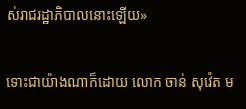ស់រាជរដ្ឋាភិបាលនោះឡើយ»

ទោះជាយ៉ាងណាក៏ដោយ លោក ចាន់ សុវ៉េត ម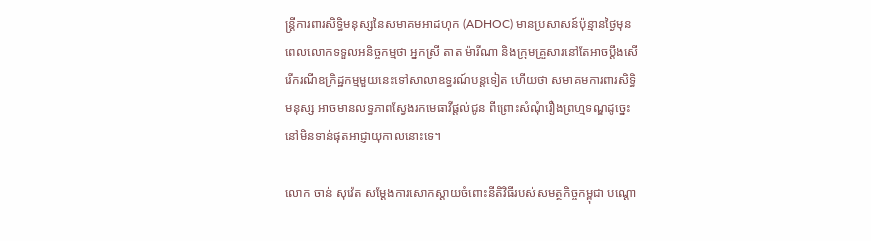ន្ត្រីការពារសិទ្ធិមនុស្សនៃសមាគមអាដហុក (ADHOC) មានប្រសាសន៍ប៉ុន្មានថ្ងៃមុនពេលលោកទទួលអនិច្ចកម្មថា អ្នកស្រី តាត ម៉ារីណា និងក្រុមគ្រួសារនៅតែអាចប្ដឹងសើរើករណីឧក្រិដ្ឋកម្មមួយនេះទៅសាលាឧទ្ធរណ៍បន្តទៀត ហើយថា សមាគមការពារសិទ្ធិមនុស្ស អាចមានលទ្ធភាពស្វែងរកមេធាវីផ្ដល់ជូន ពីព្រោះសំណុំរឿងព្រហ្មទណ្ឌដូច្នេះនៅមិនទាន់ផុតអាជ្ញាយុកាលនោះទេ។

លោក ចាន់ សុវ៉េត សម្ដែងការសោកស្ដាយចំពោះនីតិវិធីរបស់សមត្ថកិច្ចកម្ពុជា បណ្ដោ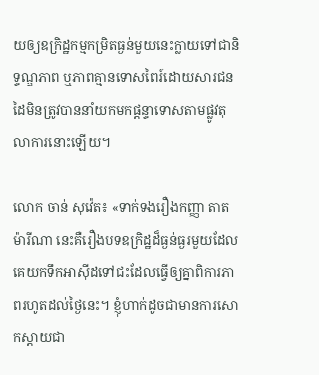យឲ្យឧក្រិដ្ឋកម្មកម្រិតធ្ងន់មួយនេះក្លាយទៅជានិទ្ទណ្ឌភាព ឬភាពគ្មានទោសពៃរ៍ដោយសារជនដៃមិនត្រូវបាននាំយកមកផ្ដន្ទាទោសតាមផ្លូវតុលាការនោះឡើយ។

លោក ចាន់ សុវ៉េត៖ «ទាក់ទងរឿងកញ្ញា តាត ម៉ារីណា នេះគឺរឿងបទឧក្រិដ្ឋដ៏ធ្ងន់ធ្ងរមួយដែលគេយកទឹកអាស៊ីដទៅជះដែលធ្វើឲ្យគ្នាពិការភាពរហូតដល់ថ្ងៃនេះ។ ខ្ញុំហាក់ដូចជាមានការសោកស្ដាយជា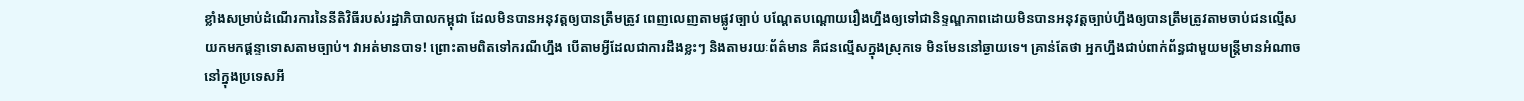ខ្លាំងសម្រាប់ដំណើរការនៃនីតិវិធីរបស់រដ្ឋាភិបាលកម្ពុជា ដែលមិនបានអនុវត្តឲ្យបានត្រឹមត្រូវ ពេញលេញតាមផ្លូវច្បាប់ បណ្ដែតបណ្ដោយរឿងហ្នឹងឲ្យទៅជានិទ្ទណ្ឌភាពដោយមិនបានអនុវត្តច្បាប់ហ្នឹងឲ្យបានត្រឹមត្រូវតាមចាប់ជនល្មើសយកមកផ្ដន្ទាទោសតាមច្បាប់។ វាអត់មានបាទ! ព្រោះតាមពិតទៅករណីហ្នឹង បើតាមអ្វីដែលជាការដឹងខ្លះៗ និងតាមរយៈព័ត៌មាន គឺជនល្មើសក្នុងស្រុកទេ មិនមែននៅឆ្ងាយទេ។ គ្រាន់តែថា អ្នកហ្នឹងជាប់ពាក់ព័ន្ធជាមួយមន្ត្រីមានអំណាចនៅក្នុងប្រទេសអី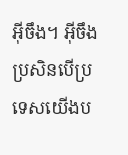អ៊ីចឹង។ អ៊ីចឹងប្រសិនបើប្រទេសយើងប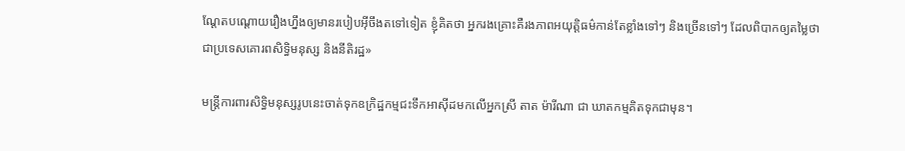ណ្ដែតបណ្ដោយរឿងហ្នឹងឲ្យមានរបៀបអ៊ីចឹងតទៅទៀត ខ្ញុំគិតថា អ្នករងគ្រោះគឺរងភាពអយុត្តិធម៌កាន់តែខ្លាំងទៅៗ និងច្រើនទៅៗ ដែលពិបាកឲ្យតម្លៃថា ជាប្រទេសគោរពសិទ្ធិមនុស្ស និងនីតិរដ្ឋ»

មន្ត្រីការពារសិទ្ធិមនុស្សរូបនេះចាត់ទុកឧក្រិដ្ឋកម្មជះទឹកអាស៊ីដមកលើអ្នកស្រី តាត ម៉ារីណា ជា ឃាតកម្មគិតទុកជាមុន។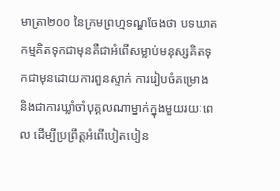មាត្រា២០០ នៃក្រមព្រហ្មទណ្ឌចែងថា បទឃាតកម្មគិតទុកជាមុនគឺជាអំពើសម្លាប់មនុស្សគិតទុកជាមុនដោយការពួនស្ទាក់ ការរៀបចំគម្រោង និងជាការឃ្លាំចាំបុគ្គលណាម្នាក់ក្នុងមួយរយៈពេល ដើម្បីប្រព្រឹត្តអំពើបៀតបៀន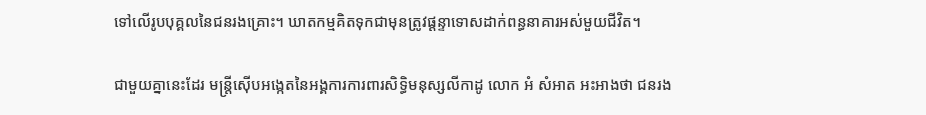ទៅលើរូបបុគ្គលនៃជនរងគ្រោះ។ ឃាតកម្មគិតទុកជាមុនត្រូវផ្ដន្ទាទោសដាក់ពន្ធនាគារអស់មួយជីវិត។

ជាមួយគ្នានេះដែរ មន្ត្រីស៊ើបអង្កេតនៃអង្គការការពារសិទ្ធិមនុស្សលីកាដូ លោក អំ សំអាត អះអាងថា ជនរង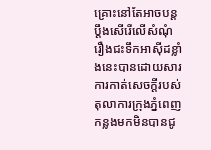គ្រោះនៅតែអាចបន្តប្ដឹងសើរើលើសំណុំរឿងជះទឹកអាស៊ីដខ្លាំងនេះបានដោយសារការកាត់សេចក្ដីរបស់តុលាការក្រុងភ្នំពេញ កន្លងមកមិនបានជូ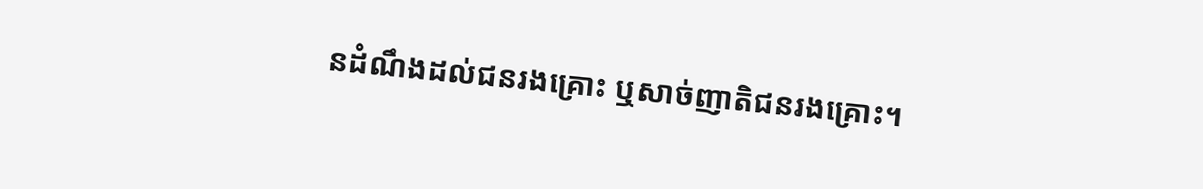នដំណឹងដល់ជនរងគ្រោះ ឬសាច់ញាតិជនរងគ្រោះ។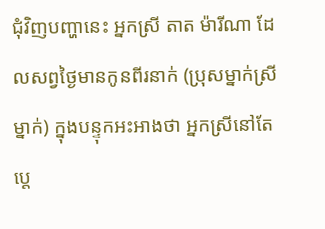ជុំវិញបញ្ហានេះ អ្នកស្រី តាត ម៉ារីណា ដែលសព្វថ្ងៃមានកូនពីរនាក់ (ប្រុសម្នាក់ស្រីម្នាក់) ក្នុងបន្ទុកអះអាងថា អ្នកស្រីនៅតែប្ដេ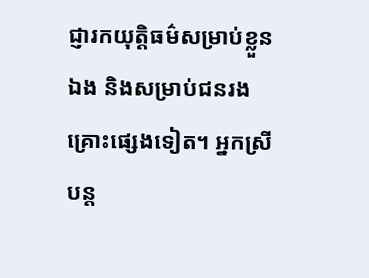ជ្ញារកយុត្តិធម៌សម្រាប់ខ្លួនឯង និងសម្រាប់ជនរងគ្រោះផ្សេងទៀត។ អ្នកស្រីបន្ត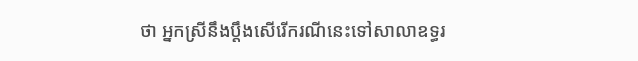ថា អ្នកស្រីនឹងប្ដឹងសើរើករណីនេះទៅសាលាឧទ្ធរ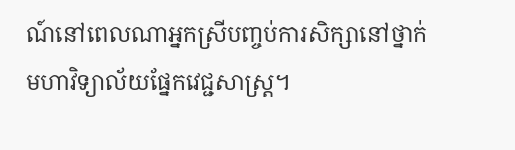ណ៍នៅពេលណាអ្នកស្រីបញ្ចប់ការសិក្សានៅថ្នាក់មហាវិទ្យាល័យផ្នែកវេជ្ជសាស្ត្រ។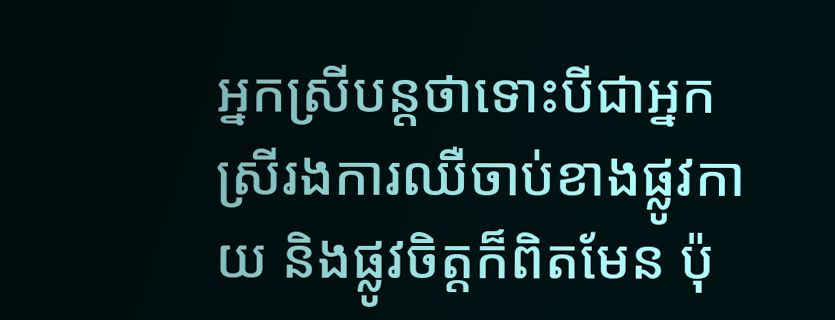អ្នកស្រីបន្តថាទោះបីជាអ្នកស្រីរងការឈឺចាប់ខាងផ្លូវកាយ និងផ្លូវចិត្តក៏ពិតមែន ប៉ុ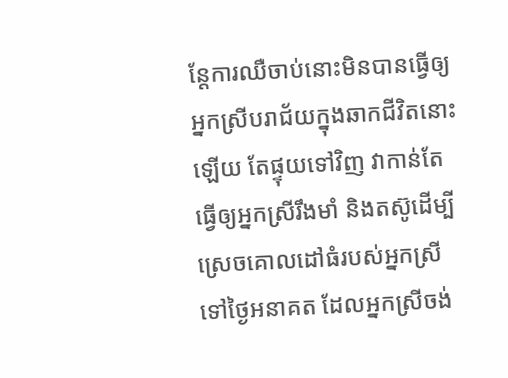ន្តែការឈឺចាប់នោះមិនបានធ្វើឲ្យអ្នកស្រីបរាជ័យក្នុងឆាកជីវិតនោះឡើយ តែផ្ទុយទៅវិញ វាកាន់តែធ្វើឲ្យអ្នកស្រីរឹងមាំ និងតស៊ូដើម្បីស្រេចគោលដៅធំរបស់អ្នកស្រីទៅថ្ងៃអនាគត ដែលអ្នកស្រីចង់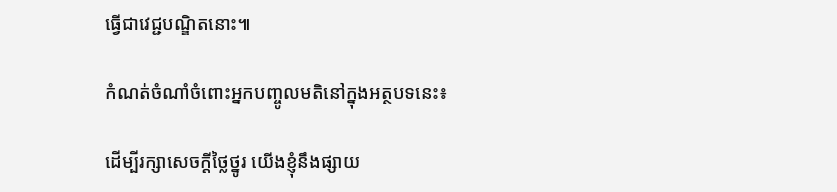ធ្វើជាវេជ្ជបណ្ឌិតនោះ៕

កំណត់ចំណាំចំពោះអ្នកបញ្ចូលមតិនៅក្នុងអត្ថបទនេះ៖

ដើម្បីរក្សាសេចក្ដីថ្លៃថ្នូរ យើងខ្ញុំនឹងផ្សាយ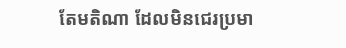តែមតិណា ដែលមិនជេរប្រមា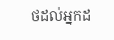ថដល់អ្នកដ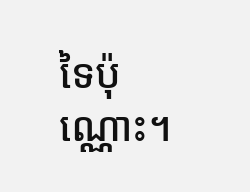ទៃប៉ុណ្ណោះ។